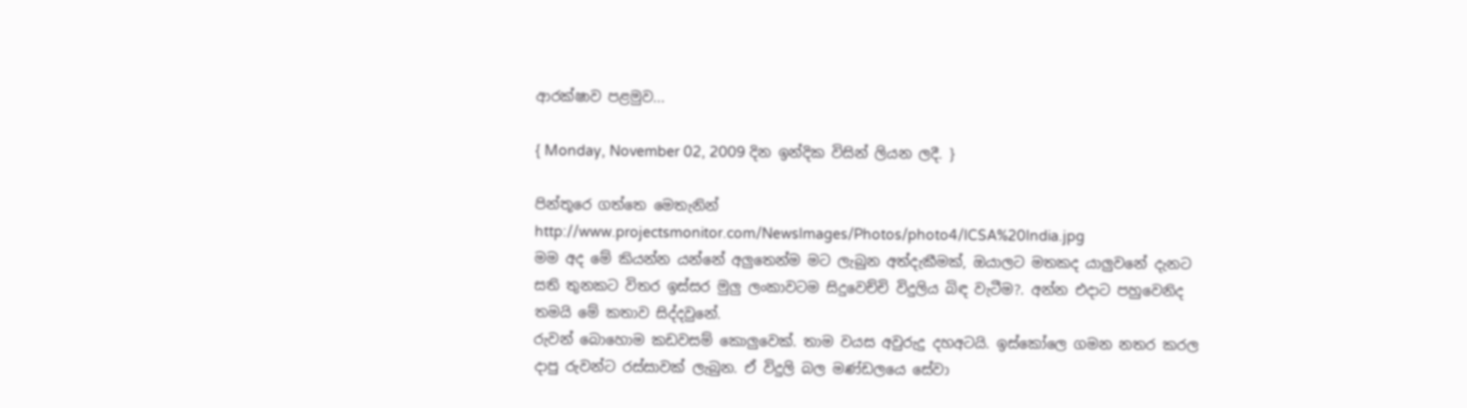ආරක්ෂාව පළමුව...

{ Monday, November 02, 2009 දින ඉන්දික විසින් ලියන ලදී. }

පින්තූරෙ ගත්තෙ මෙතැනින් http://www.projectsmonitor.com/NewsImages/Photos/photo4/ICSA%20India.jpg
මම අද මේ කියන්න යන්නේ අලුතෙන්ම මට ලැබුන අත්දැකීමක්, ඔයාලට මතකද යාලුවනේ දැනට සති තුනකට විතර ඉස්සර මුලු ලංකාවටම සිදුවෙච්චි විදුලිය බිඳ වැටීම?. අන්න එදාට පහුවෙනිද තමයි මේ කතාව සිද්දවුනේ.
රුවන් බොහොම කඩවසම් කොලුවෙක්. තාම වයස අවුරුදු දහඅටයි. ඉස්කෝලෙ ගමන නතර කරල දාපු රුවන්ට රස්සාවක් ලැබුන. ඒ විදුලි බල මණ්ඩලයෙ සේවා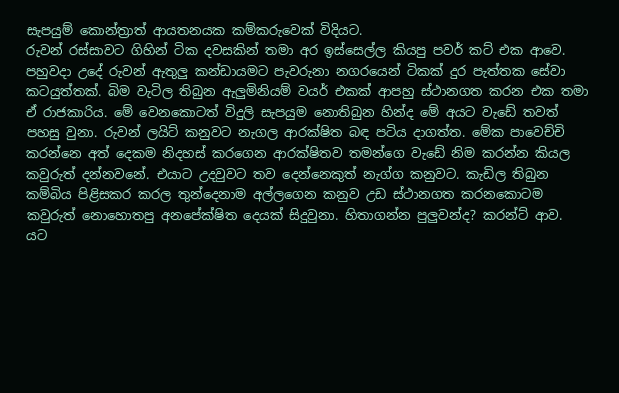සැපයුම් කොන්ත්‍රාත් ආයතනයක කම්කරුවෙක් විදියට.
රුවන් රස්සාවට ගිහින් ටික දවසකින් තමා අර ඉස්සෙල්ල කියපු පවර් කට් එක ආවෙ.
පහුවදා උදේ රුවන් ඇතුලු කන්ඩායමට පැවරුනා නගරයෙන් ටිකක් දුර පැත්තක සේවා කටයුත්තක්. බිම වැටිල තිබුන ඇලුමිනියම් වයර් එකක් ආපහු ස්ථානගත කරන එක තමා ඒ රාජකාරිය. මේ වෙනකොටත් විදුලි සැපයුම නොතිබුන හින්ද මේ අයට වැඩේ තවත් පහසු වුනා. රුවන් ලයිට් කනුවට නැගල ආරක්ෂිත බඳ පටිය දාගත්ත. මේක පාවෙච්චි කරන්නෙ අත් දෙකම නිදහස් කරගෙන ආරක්ෂිතව තමන්ගෙ වැඩේ නිම කරන්න කියල කවුරුත් දන්නවනේ. එයාට උදවුවට තව දෙන්නෙකුත් නැග්ග කනුවට. කැඩිල තිබුන කම්බිය පිළිසකර කරල තුන්දෙනාම අල්ලගෙන කනුව උඩ ස්ථානගත කරනකොටම කවුරුත් නොහොතපු අනපේක්ෂිත දෙයක් සිදුවුනා. හිතාගන්න පුලුවන්ද? කරන්ට් ආව.
යට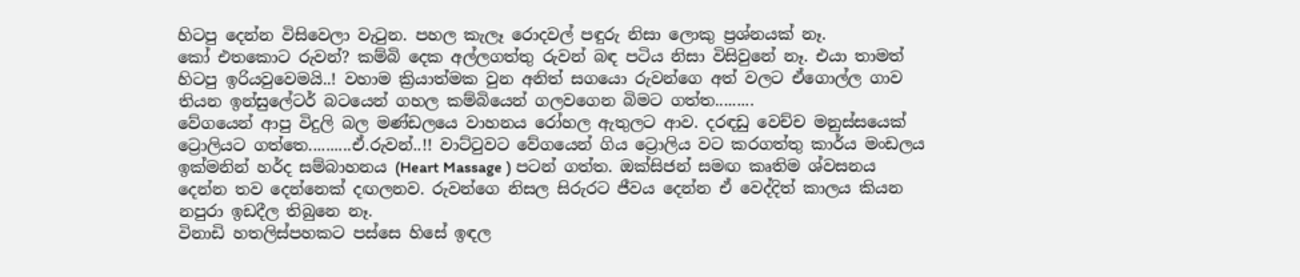හිටපු දෙන්න විසිවෙලා වැටුන. පහල කැලෑ රොදවල් පඳුරු නිසා ලොකු ප්‍රශ්නයක් නෑ.
කෝ එතකොට රුවන්? කම්බි දෙක අල්ලගත්තු රුවන් බඳ පටිය නිසා විසිවුනේ නෑ. එයා තාමත් හිටපු ඉරියවුවෙමයි..! වහාම ක්‍රියාත්මක වුන අනිත් සගයො රුවන්ගෙ අත් වලට ඒගොල්ල ගාව තියන ඉන්සුලේටර් බටයෙන් ගහල කම්බියෙන් ගලවගෙන බිමට ගත්ත.........
වේගයෙන් ආපු විදුලි බල මණ්ඩලයෙ වාහනය රෝහල ඇතුලට ආව. දරඳඩු වෙච්ච මනුස්සයෙක් ට්‍රොලියට ගත්තෙ..........ඒ.රුවන්..!! වාට්ටුවට වේගයෙන් ගිය ට්‍රොලිය වට කරගත්තු කාර්ය මංඩලය ඉක්මනින් හර්ද සම්බාහනය (Heart Massage ) පටන් ගත්ත. ඔක්සිජන් සමඟ කෘතිම ශ්වසනය දෙන්න තව දෙන්නෙක් දඟලනව. රුවන්ගෙ නිසල සිරුරට ජීවය දෙන්න ඒ වෙද්දිත් කාලය කියන නපුරා ඉඩදීල තිබුනෙ නෑ.
විනාඩි හතලිස්පහකට පස්සෙ හිසේ ඉඳල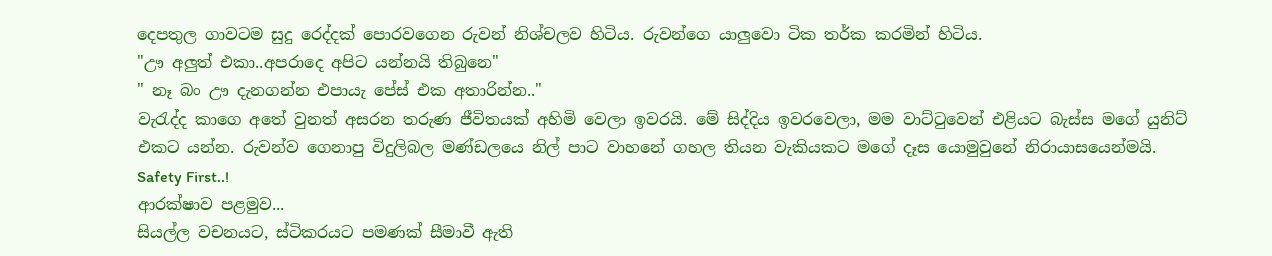දෙපතුල ගාවටම සුදු රෙද්දක් පොරවගෙන රුවන් නිශ්චලව හිටිය. රුවන්ගෙ යාලුවො ටික තර්ක කරමින් හිටිය.
"ඌ අලුත් එකා..අපරාදෙ අපිට යන්නයි තිබුනෙ"
" නෑ බං ඌ දැනගන්න එපායැ පේස් එක අතාරින්න.."
වැරැද්ද කාගෙ අතේ වුනත් අසරන තරුණ ජීවිතයක් අහිමි වෙලා ඉවරයි. මේ සිද්දිය ඉවරවෙලා, මම වාට්ටුවෙන් එළියට බැස්ස මගේ යුනිට් එකට යන්න. රුවන්ව ගෙනාපු විදුලිබල මණ්ඩලයෙ නිල් පාට වාහනේ ගහල තියන වැකියකට මගේ දෑස යොමුවුනේ නිරායාසයෙන්මයි.
Safety First..!
ආරක්ෂාව පළමුව...
සියල්ල වචනයට, ස්ටිකරයට පමණක් සීමාවී ඇති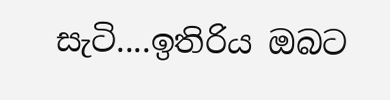සැටි....ඉතිරිය ඔබට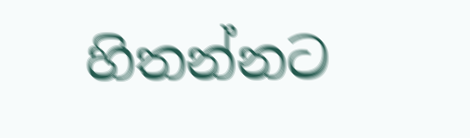හිතන්නට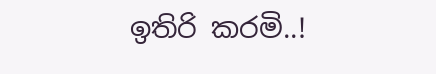ඉතිරි කරමි..!